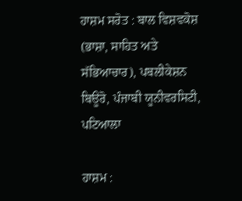ਹਾਸ਼ਮ ਸਰੋਤ : ਬਾਲ ਵਿਸ਼ਵਕੋਸ਼ (ਭਾਸ਼ਾ, ਸਾਹਿਤ ਅਤੇ ਸੱਭਿਆਚਾਰ), ਪਬਲੀਕੇਸ਼ਨ ਬਿਊਰੋ, ਪੰਜਾਬੀ ਯੂਨੀਵਰਸਿਟੀ, ਪਟਿਆਲਾ

ਹਾਸ਼ਮ :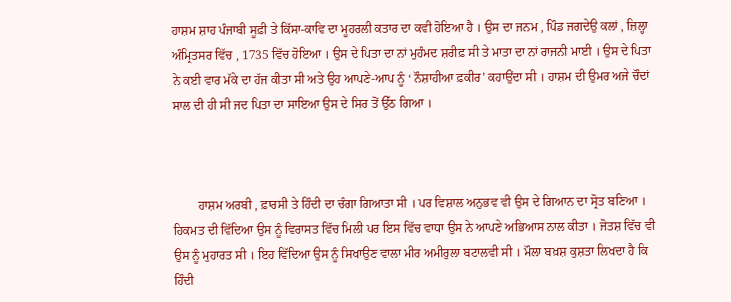ਹਾਸ਼ਮ ਸ਼ਾਹ ਪੰਜਾਬੀ ਸੂਫ਼ੀ ਤੇ ਕਿੱਸਾ-ਕਾਵਿ ਦਾ ਮੂਹਰਲੀ ਕਤਾਰ ਦਾ ਕਵੀ ਹੋਇਆ ਹੈ । ਉਸ ਦਾ ਜਨਮ , ਪਿੰਡ ਜਗਦੇਉ ਕਲਾਂ , ਜ਼ਿਲ੍ਹਾ ਅੰਮ੍ਰਿਤਸਰ ਵਿੱਚ , 1735 ਵਿੱਚ ਹੋਇਆ । ਉਸ ਦੇ ਪਿਤਾ ਦਾ ਨਾਂ ਮੁਹੰਮਦ ਸ਼ਰੀਫ਼ ਸੀ ਤੇ ਮਾਤਾ ਦਾ ਨਾਂ ਰਾਜਨੀ ਮਾਈ । ਉਸ ਦੇ ਪਿਤਾ ਨੇ ਕਈ ਵਾਰ ਮੱਕੇ ਦਾ ਹੱਜ ਕੀਤਾ ਸੀ ਅਤੇ ਉਹ ਆਪਣੇ-ਆਪ ਨੂੰ ‘ ਨੌਸ਼ਾਹੀਆ ਫ਼ਕੀਰ’ ਕਹਾਉਂਦਾ ਸੀ । ਹਾਸ਼ਮ ਦੀ ਉਮਰ ਅਜੇ ਚੌਦਾਂ ਸਾਲ ਦੀ ਹੀ ਸੀ ਜਦ ਪਿਤਾ ਦਾ ਸਾਇਆ ਉਸ ਦੇ ਸਿਰ ਤੋਂ ਉੱਠ ਗਿਆ ।



        ਹਾਸ਼ਮ ਅਰਬੀ , ਫ਼ਾਰਸੀ ਤੇ ਹਿੰਦੀ ਦਾ ਚੰਗਾ ਗਿਆਤਾ ਸੀ । ਪਰ ਵਿਸ਼ਾਲ ਅਨੁਭਵ ਵੀ ਉਸ ਦੇ ਗਿਆਨ ਦਾ ਸ੍ਰੋਤ ਬਣਿਆ । ਹਿਕਮਤ ਦੀ ਵਿੱਦਿਆ ਉਸ ਨੂੰ ਵਿਰਾਸਤ ਵਿੱਚ ਮਿਲੀ ਪਰ ਇਸ ਵਿੱਚ ਵਾਧਾ ਉਸ ਨੇ ਆਪਣੇ ਅਭਿਆਸ ਨਾਲ ਕੀਤਾ । ਜੋਤਸ਼ ਵਿੱਚ ਵੀ ਉਸ ਨੂੰ ਮੁਹਾਰਤ ਸੀ । ਇਹ ਵਿੱਦਿਆ ਉਸ ਨੂੰ ਸਿਖਾਉਣ ਵਾਲਾ ਮੀਰ ਅਮੀਰੁਲਾ ਬਟਾਲਵੀ ਸੀ । ਮੌਲਾ ਬਖ਼ਸ਼ ਕੁਸ਼ਤਾ ਲਿਖਦਾ ਹੈ ਕਿ ਹਿੰਦੀ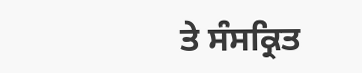ਤੇ ਸੰਸਕ੍ਰਿਤ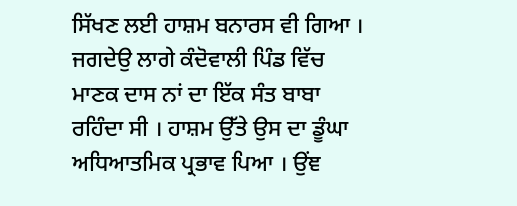ਸਿੱਖਣ ਲਈ ਹਾਸ਼ਮ ਬਨਾਰਸ ਵੀ ਗਿਆ । ਜਗਦੇਉ ਲਾਗੇ ਕੰਦੋਵਾਲੀ ਪਿੰਡ ਵਿੱਚ ਮਾਣਕ ਦਾਸ ਨਾਂ ਦਾ ਇੱਕ ਸੰਤ ਬਾਬਾ ਰਹਿੰਦਾ ਸੀ । ਹਾਸ਼ਮ ਉੱਤੇ ਉਸ ਦਾ ਡੂੰਘਾ ਅਧਿਆਤਮਿਕ ਪ੍ਰਭਾਵ ਪਿਆ । ਉਂਞ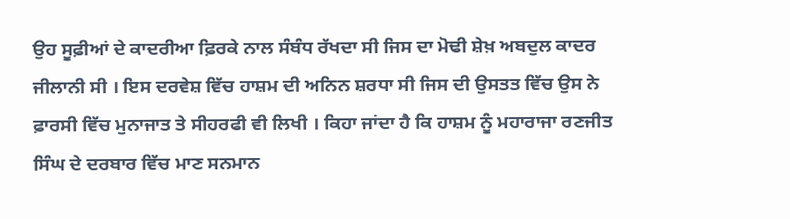ਉਹ ਸੂਫ਼ੀਆਂ ਦੇ ਕਾਦਰੀਆ ਫ਼ਿਰਕੇ ਨਾਲ ਸੰਬੰਧ ਰੱਖਦਾ ਸੀ ਜਿਸ ਦਾ ਮੋਢੀ ਸ਼ੇਖ਼ ਅਬਦੁਲ ਕਾਦਰ ਜੀਲਾਨੀ ਸੀ । ਇਸ ਦਰਵੇਸ਼ ਵਿੱਚ ਹਾਸ਼ਮ ਦੀ ਅਨਿਨ ਸ਼ਰਧਾ ਸੀ ਜਿਸ ਦੀ ਉਸਤਤ ਵਿੱਚ ਉਸ ਨੇ ਫ਼ਾਰਸੀ ਵਿੱਚ ਮੁਨਾਜਾਤ ਤੇ ਸੀਹਰਫੀ ਵੀ ਲਿਖੀ । ਕਿਹਾ ਜਾਂਦਾ ਹੈ ਕਿ ਹਾਸ਼ਮ ਨੂੰ ਮਹਾਰਾਜਾ ਰਣਜੀਤ ਸਿੰਘ ਦੇ ਦਰਬਾਰ ਵਿੱਚ ਮਾਣ ਸਨਮਾਨ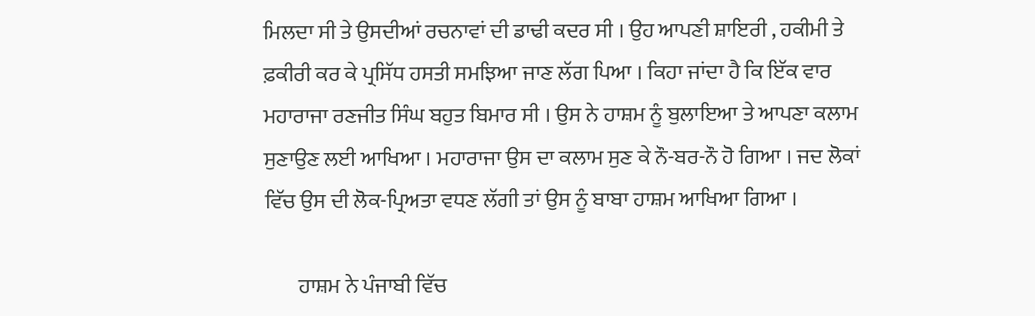ਮਿਲਦਾ ਸੀ ਤੇ ਉਸਦੀਆਂ ਰਚਨਾਵਾਂ ਦੀ ਡਾਢੀ ਕਦਰ ਸੀ । ਉਹ ਆਪਣੀ ਸ਼ਾਇਰੀ , ਹਕੀਮੀ ਤੇ ਫ਼ਕੀਰੀ ਕਰ ਕੇ ਪ੍ਰਸਿੱਧ ਹਸਤੀ ਸਮਝਿਆ ਜਾਣ ਲੱਗ ਪਿਆ । ਕਿਹਾ ਜਾਂਦਾ ਹੈ ਕਿ ਇੱਕ ਵਾਰ ਮਹਾਰਾਜਾ ਰਣਜੀਤ ਸਿੰਘ ਬਹੁਤ ਬਿਮਾਰ ਸੀ । ਉਸ ਨੇ ਹਾਸ਼ਮ ਨੂੰ ਬੁਲਾਇਆ ਤੇ ਆਪਣਾ ਕਲਾਮ ਸੁਣਾਉਣ ਲਈ ਆਖਿਆ । ਮਹਾਰਾਜਾ ਉਸ ਦਾ ਕਲਾਮ ਸੁਣ ਕੇ ਨੌ-ਬਰ-ਨੌ ਹੋ ਗਿਆ । ਜਦ ਲੋਕਾਂ ਵਿੱਚ ਉਸ ਦੀ ਲੋਕ-ਪ੍ਰਿਅਤਾ ਵਧਣ ਲੱਗੀ ਤਾਂ ਉਸ ਨੂੰ ਬਾਬਾ ਹਾਸ਼ਮ ਆਖਿਆ ਗਿਆ ।

        ਹਾਸ਼ਮ ਨੇ ਪੰਜਾਬੀ ਵਿੱਚ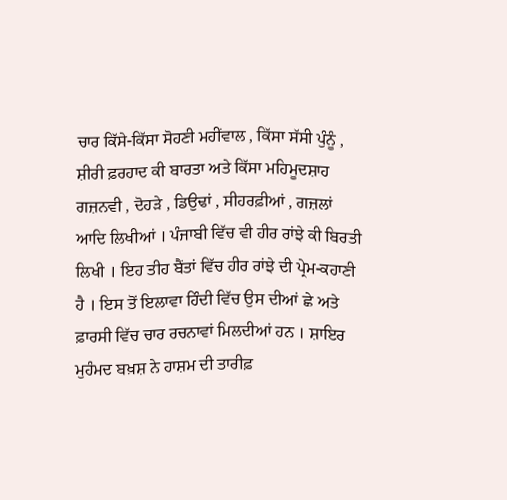ਚਾਰ ਕਿੱਸੇ-ਕਿੱਸਾ ਸੋਹਣੀ ਮਹੀਂਵਾਲ , ਕਿੱਸਾ ਸੱਸੀ ਪੁੰਨੂੰ , ਸ਼ੀਰੀ ਫ਼ਰਹਾਦ ਕੀ ਬਾਰਤਾ ਅਤੇ ਕਿੱਸਾ ਮਹਿਮੂਦਸ਼ਾਹ ਗਜ਼ਨਵੀ , ਦੋਹੜੇ , ਡਿਉਢਾਂ , ਸੀਹਰਫ਼ੀਆਂ , ਗਜ਼ਲਾਂ ਆਦਿ ਲਿਖੀਆਂ । ਪੰਜਾਬੀ ਵਿੱਚ ਵੀ ਹੀਰ ਰਾਂਝੇ ਕੀ ਬਿਰਤੀ ਲਿਖੀ । ਇਹ ਤੀਹ ਬੈਂਤਾਂ ਵਿੱਚ ਹੀਰ ਰਾਂਝੇ ਦੀ ਪ੍ਰੇਮ-ਕਹਾਣੀ ਹੈ । ਇਸ ਤੋਂ ਇਲਾਵਾ ਹਿੰਦੀ ਵਿੱਚ ਉਸ ਦੀਆਂ ਛੇ ਅਤੇ ਫ਼ਾਰਸੀ ਵਿੱਚ ਚਾਰ ਰਚਨਾਵਾਂ ਮਿਲਦੀਆਂ ਹਨ । ਸ਼ਾਇਰ ਮੁਹੰਮਦ ਬਖ਼ਸ਼ ਨੇ ਹਾਸ਼ਮ ਦੀ ਤਾਰੀਫ਼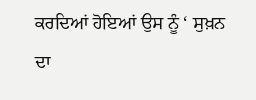ਕਰਦਿਆਂ ਹੋਇਆਂ ਉਸ ਨੂੰ ‘ ਸੁਖ਼ਨ ਦਾ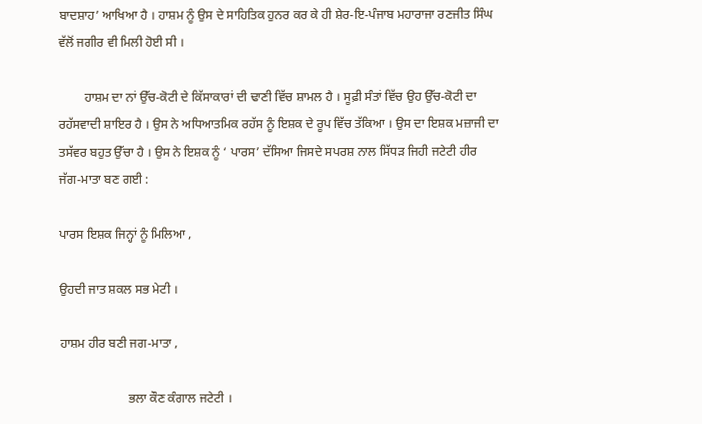ਬਾਦਸ਼ਾਹ’ ਆਖਿਆ ਹੈ । ਹਾਸ਼ਮ ਨੂੰ ਉਸ ਦੇ ਸਾਹਿਤਿਕ ਹੁਨਰ ਕਰ ਕੇ ਹੀ ਸ਼ੇਰ-ਇ-ਪੰਜਾਬ ਮਹਾਰਾਜਾ ਰਣਜੀਤ ਸਿੰਘ ਵੱਲੋਂ ਜਗੀਰ ਵੀ ਮਿਲੀ ਹੋਈ ਸੀ ।

        ਹਾਸ਼ਮ ਦਾ ਨਾਂ ਉੱਚ-ਕੋਟੀ ਦੇ ਕਿੱਸਾਕਾਰਾਂ ਦੀ ਢਾਣੀ ਵਿੱਚ ਸ਼ਾਮਲ ਹੈ । ਸੂਫ਼ੀ ਸੰਤਾਂ ਵਿੱਚ ਉਹ ਉੱਚ-ਕੋਟੀ ਦਾ ਰਹੱਸਵਾਦੀ ਸ਼ਾਇਰ ਹੈ । ਉਸ ਨੇ ਅਧਿਆਤਮਿਕ ਰਹੱਸ ਨੂੰ ਇਸ਼ਕ ਦੇ ਰੂਪ ਵਿੱਚ ਤੱਕਿਆ । ਉਸ ਦਾ ਇਸ਼ਕ ਮਜ਼ਾਜੀ ਦਾ ਤਸੱਵਰ ਬਹੁਤ ਉੱਚਾ ਹੈ । ਉਸ ਨੇ ਇਸ਼ਕ ਨੂੰ ‘ ਪਾਰਸ’ ਦੱਸਿਆ ਜਿਸਦੇ ਸਪਰਸ਼ ਨਾਲ ਸਿੱਧੜ ਜਿਹੀ ਜਟੇਟੀ ਹੀਰ ਜੱਗ-ਮਾਤਾ ਬਣ ਗਈ :

ਪਾਰਸ ਇਸ਼ਕ ਜਿਨ੍ਹਾਂ ਨੂੰ ਮਿਲਿਆ ,

ਉਹਦੀ ਜਾਤ ਸ਼ਕਲ ਸਭ ਮੇਟੀ ।

ਹਾਸ਼ਮ ਹੀਰ ਬਣੀ ਜਗ-ਮਾਤਾ ,

                      ਭਲਾ ਕੌਣ ਕੰਗਾਲ ਜਟੇਟੀ ।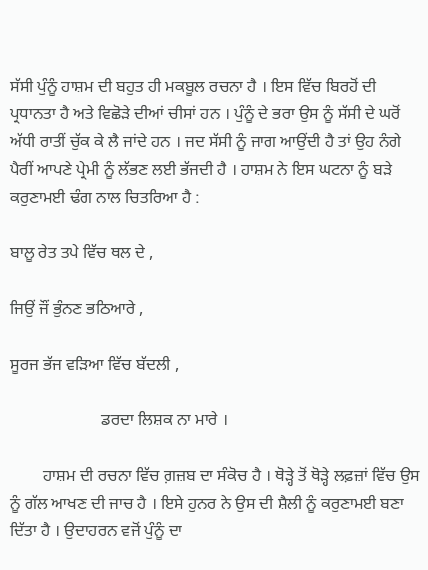ਸੱਸੀ ਪੁੰਨੂੰ ਹਾਸ਼ਮ ਦੀ ਬਹੁਤ ਹੀ ਮਕਬੂਲ ਰਚਨਾ ਹੈ । ਇਸ ਵਿੱਚ ਬਿਰਹੋਂ ਦੀ ਪ੍ਰਧਾਨਤਾ ਹੈ ਅਤੇ ਵਿਛੋੜੇ ਦੀਆਂ ਚੀਸਾਂ ਹਨ । ਪੁੰਨੂੰ ਦੇ ਭਰਾ ਉਸ ਨੂੰ ਸੱਸੀ ਦੇ ਘਰੋਂ ਅੱਧੀ ਰਾਤੀਂ ਚੁੱਕ ਕੇ ਲੈ ਜਾਂਦੇ ਹਨ । ਜਦ ਸੱਸੀ ਨੂੰ ਜਾਗ ਆਉਂਦੀ ਹੈ ਤਾਂ ਉਹ ਨੰਗੇ ਪੈਰੀਂ ਆਪਣੇ ਪ੍ਰੇਮੀ ਨੂੰ ਲੱਭਣ ਲਈ ਭੱਜਦੀ ਹੈ । ਹਾਸ਼ਮ ਨੇ ਇਸ ਘਟਨਾ ਨੂੰ ਬੜੇ ਕਰੁਣਾਮਈ ਢੰਗ ਨਾਲ ਚਿਤਰਿਆ ਹੈ :

ਬਾਲੂ ਰੇਤ ਤਪੇ ਵਿੱਚ ਥਲ ਦੇ ,

ਜਿਉਂ ਜੌਂ ਭੁੰਨਣ ਭਠਿਆਰੇ ,

ਸੂਰਜ ਭੱਜ ਵੜਿਆ ਵਿੱਚ ਬੱਦਲੀ ,

                      ਡਰਦਾ ਲਿਸ਼ਕ ਨਾ ਮਾਰੇ ।

        ਹਾਸ਼ਮ ਦੀ ਰਚਨਾ ਵਿੱਚ ਗ਼ਜ਼ਬ ਦਾ ਸੰਕੋਚ ਹੈ । ਥੋੜ੍ਹੇ ਤੋਂ ਥੋੜ੍ਹੇ ਲਫ਼ਜ਼ਾਂ ਵਿੱਚ ਉਸ ਨੂੰ ਗੱਲ ਆਖਣ ਦੀ ਜਾਚ ਹੈ । ਇਸੇ ਹੁਨਰ ਨੇ ਉਸ ਦੀ ਸ਼ੈਲੀ ਨੂੰ ਕਰੁਣਾਮਈ ਬਣਾ ਦਿੱਤਾ ਹੈ । ਉਦਾਹਰਨ ਵਜੋਂ ਪੁੰਨੂੰ ਦਾ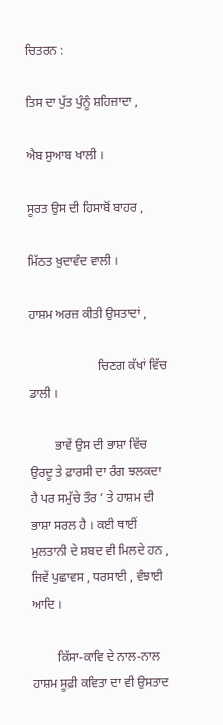ਚਿਤਰਨ :

ਤਿਸ ਦਾ ਪੁੱਤ ਪੁੰਨੂੰ ਸ਼ਹਿਜ਼ਾਦਾ ,

ਐਬ ਸੁਆਬ ਖਾਲੀ ।

ਸੂਰਤ ਉਸ ਦੀ ਹਿਸਾਬੋਂ ਬਾਹਰ ,

ਮਿੱਠਤ ਖ਼ੁਦਾਵੰਦ ਵਾਲੀ ।

ਹਾਸ਼ਮ ਅਰਜ਼ ਕੀਤੀ ਉਸਤਾਦਾਂ ,

                      ਚਿਣਗ ਕੱਖਾਂ ਵਿੱਚ ਡਾਲੀ ।

        ਭਾਵੇਂ ਉਸ ਦੀ ਭਾਸ਼ਾ ਵਿੱਚ ਉਰਦੂ ਤੇ ਫ਼ਾਰਸੀ ਦਾ ਰੰਗ ਝਲਕਦਾ ਹੈ ਪਰ ਸਮੁੱਚੇ ਤੌਰ ’ ਤੇ ਹਾਸ਼ਮ ਦੀ ਭਾਸ਼ਾ ਸਰਲ ਹੈ । ਕਈ ਥਾਈਂ ਮੁਲਤਾਨੀ ਦੇ ਸ਼ਬਦ ਵੀ ਮਿਲਦੇ ਹਨ , ਜਿਵੇਂ ਪੁਛਾਵਸ , ਧਰਸਾਈ , ਵੰਝਾਈ ਆਦਿ ।

        ਕਿੱਸਾ-ਕਾਵਿ ਦੇ ਨਾਲ-ਨਾਲ ਹਾਸ਼ਮ ਸੂਫ਼ੀ ਕਵਿਤਾ ਦਾ ਵੀ ਉਸਤਾਦ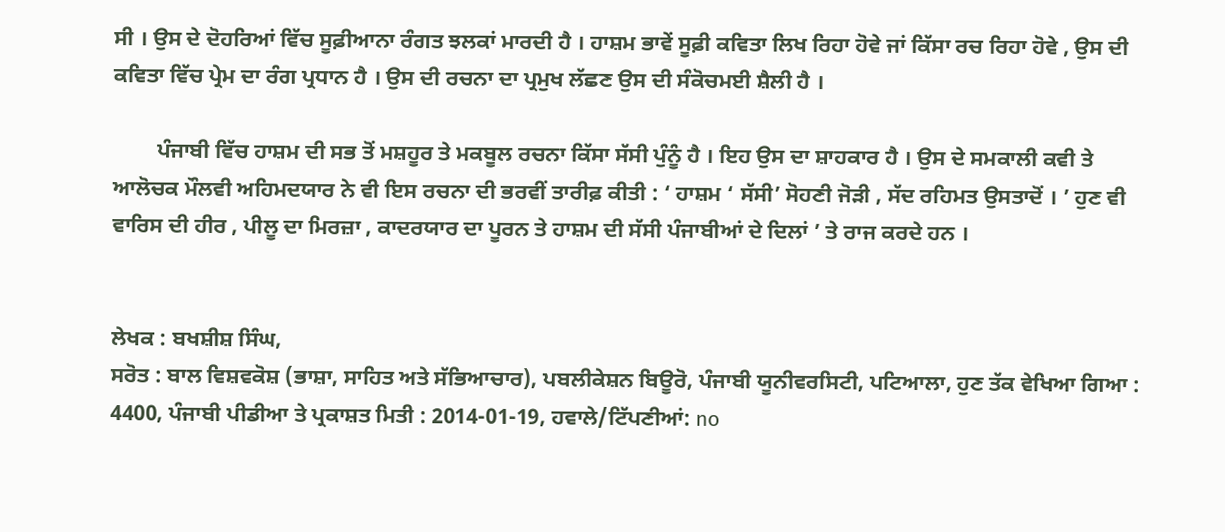ਸੀ । ਉਸ ਦੇ ਦੋਹਰਿਆਂ ਵਿੱਚ ਸੂਫ਼ੀਆਨਾ ਰੰਗਤ ਝਲਕਾਂ ਮਾਰਦੀ ਹੈ । ਹਾਸ਼ਮ ਭਾਵੇਂ ਸੂਫ਼ੀ ਕਵਿਤਾ ਲਿਖ ਰਿਹਾ ਹੋਵੇ ਜਾਂ ਕਿੱਸਾ ਰਚ ਰਿਹਾ ਹੋਵੇ , ਉਸ ਦੀ ਕਵਿਤਾ ਵਿੱਚ ਪ੍ਰੇਮ ਦਾ ਰੰਗ ਪ੍ਰਧਾਨ ਹੈ । ਉਸ ਦੀ ਰਚਨਾ ਦਾ ਪ੍ਰਮੁਖ ਲੱਛਣ ਉਸ ਦੀ ਸੰਕੋਚਮਈ ਸ਼ੈਲੀ ਹੈ ।

        ਪੰਜਾਬੀ ਵਿੱਚ ਹਾਸ਼ਮ ਦੀ ਸਭ ਤੋਂ ਮਸ਼ਹੂਰ ਤੇ ਮਕਬੂਲ ਰਚਨਾ ਕਿੱਸਾ ਸੱਸੀ ਪੁੰਨੂੰ ਹੈ । ਇਹ ਉਸ ਦਾ ਸ਼ਾਹਕਾਰ ਹੈ । ਉਸ ਦੇ ਸਮਕਾਲੀ ਕਵੀ ਤੇ ਆਲੋਚਕ ਮੌਲਵੀ ਅਹਿਮਦਯਾਰ ਨੇ ਵੀ ਇਸ ਰਚਨਾ ਦੀ ਭਰਵੀਂ ਤਾਰੀਫ਼ ਕੀਤੀ : ‘ ਹਾਸ਼ਮ ‘ ਸੱਸੀ’ ਸੋਹਣੀ ਜੋੜੀ , ਸੱਦ ਰਹਿਮਤ ਉਸਤਾਦੋਂ । ’ ਹੁਣ ਵੀ ਵਾਰਿਸ ਦੀ ਹੀਰ , ਪੀਲੂ ਦਾ ਮਿਰਜ਼ਾ , ਕਾਦਰਯਾਰ ਦਾ ਪੂਰਨ ਤੇ ਹਾਸ਼ਮ ਦੀ ਸੱਸੀ ਪੰਜਾਬੀਆਂ ਦੇ ਦਿਲਾਂ ’ ਤੇ ਰਾਜ ਕਰਦੇ ਹਨ ।


ਲੇਖਕ : ਬਖਸ਼ੀਸ਼ ਸਿੰਘ,
ਸਰੋਤ : ਬਾਲ ਵਿਸ਼ਵਕੋਸ਼ (ਭਾਸ਼ਾ, ਸਾਹਿਤ ਅਤੇ ਸੱਭਿਆਚਾਰ), ਪਬਲੀਕੇਸ਼ਨ ਬਿਊਰੋ, ਪੰਜਾਬੀ ਯੂਨੀਵਰਸਿਟੀ, ਪਟਿਆਲਾ, ਹੁਣ ਤੱਕ ਵੇਖਿਆ ਗਿਆ : 4400, ਪੰਜਾਬੀ ਪੀਡੀਆ ਤੇ ਪ੍ਰਕਾਸ਼ਤ ਮਿਤੀ : 2014-01-19, ਹਵਾਲੇ/ਟਿੱਪਣੀਆਂ: no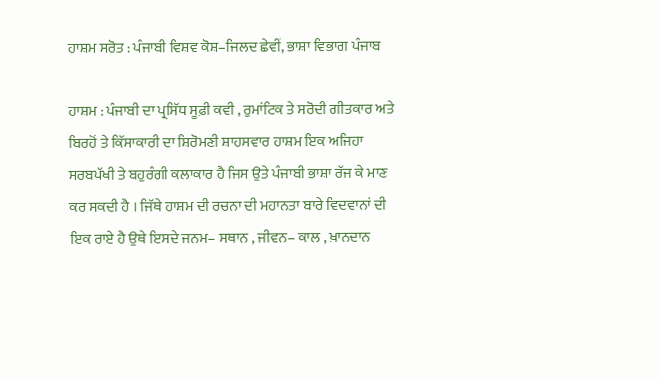ਹਾਸ਼ਮ ਸਰੋਤ : ਪੰਜਾਬੀ ਵਿਸ਼ਵ ਕੋਸ਼–ਜਿਲਦ ਛੇਵੀਂ, ਭਾਸ਼ਾ ਵਿਭਾਗ ਪੰਜਾਬ

ਹਾਸ਼ਮ : ਪੰਜਾਬੀ ਦਾ ਪ੍ਰਸਿੱਧ ਸੂਫ਼ੀ ਕਵੀ , ਰੁਮਾਂਟਿਕ ਤੇ ਸਰੋਦੀ ਗੀਤਕਾਰ ਅਤੇ ਬਿਰਹੋਂ ਤੇ ਕਿੱਸਾਕਾਰੀ ਦਾ ਸ਼ਿਰੋਮਣੀ ਸ਼ਾਹਸਵਾਰ ਹਾਸ਼ਮ ਇਕ ਅਜਿਹਾ ਸਰਬਪੱਖੀ ਤੇ ਬਹੁਰੰਗੀ ਕਲਾਕਾਰ ਹੈ ਜਿਸ ਉਤੇ ਪੰਜਾਬੀ ਭਾਸ਼ਾ ਰੱਜ ਕੇ ਮਾਣ ਕਰ ਸਕਦੀ ਹੈ । ਜਿੱਥੇ ਹਾਸ਼ਮ ਦੀ ਰਚਨਾ ਦੀ ਮਹਾਨਤਾ ਬਾਰੇ ਵਿਦਵਾਨਾਂ ਦੀ ਇਕ ਰਾਏ ਹੈ ਉਥੇ ਇਸਦੇ ਜਨਮ– ਸਥਾਨ , ਜੀਵਨ– ਕਾਲ , ਖ਼ਾਨਦਾਨ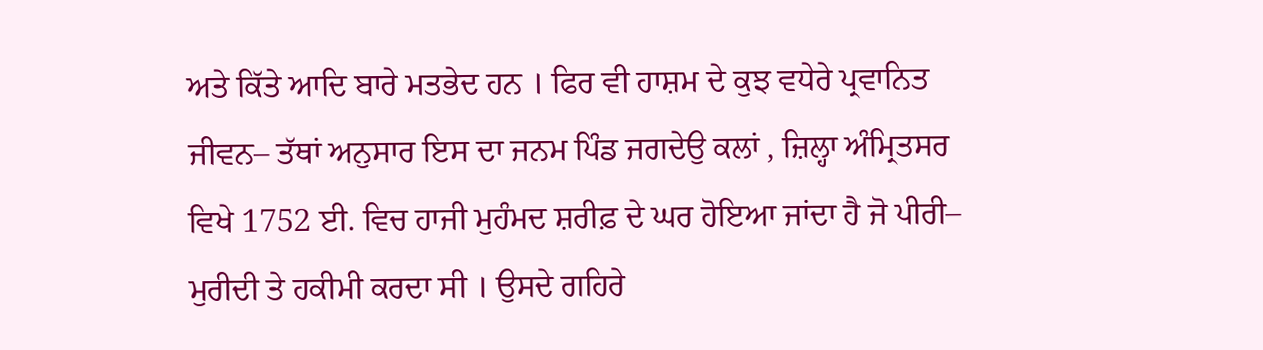ਅਤੇ ਕਿੱਤੇ ਆਦਿ ਬਾਰੇ ਮਤਭੇਦ ਹਨ । ਫਿਰ ਵੀ ਹਾਸ਼ਮ ਦੇ ਕੁਝ ਵਧੇਰੇ ਪ੍ਰਵਾਨਿਤ ਜੀਵਨ– ਤੱਥਾਂ ਅਨੁਸਾਰ ਇਸ ਦਾ ਜਨਮ ਪਿੰਡ ਜਗਦੇਉ ਕਲਾਂ , ਜ਼ਿਲ੍ਹਾ ਅੰਮ੍ਰਿਤਸਰ ਵਿਖੇ 1752 ਈ. ਵਿਚ ਹਾਜੀ ਮੁਹੰਮਦ ਸ਼ਰੀਫ਼ ਦੇ ਘਰ ਹੋਇਆ ਜਾਂਦਾ ਹੈ ਜੋ ਪੀਰੀ– ਮੁਰੀਦੀ ਤੇ ਹਕੀਮੀ ਕਰਦਾ ਸੀ । ਉਸਦੇ ਗਹਿਰੇ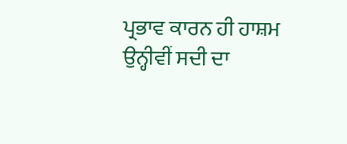ਪ੍ਰਭਾਵ ਕਾਰਨ ਹੀ ਹਾਸ਼ਮ ਉਨ੍ਹੀਵੀਂ ਸਦੀ ਦਾ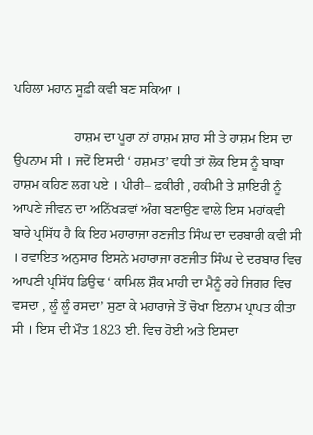ਪਹਿਲਾ ਮਹਾਨ ਸੂਫ਼ੀ ਕਵੀ ਬਣ ਸਕਿਆ ।

                  ਹਾਸ਼ਮ ਦਾ ਪੂਰਾ ਨਾਂ ਹਾਸ਼ਮ ਸ਼ਾਹ ਸੀ ਤੇ ਹਾਸ਼ਮ ਇਸ ਦਾ ਉਪਨਾਮ ਸੀ । ਜਦੋਂ ਇਸਦੀ ‘ ਹਸ਼ਮਤ’ ਵਧੀ ਤਾਂ ਲੋਕ ਇਸ ਨੂੰ ਬਾਬਾ ਹਾਸ਼ਮ ਕਹਿਣ ਲਗ ਪਏ । ਪੀਰੀ– ਫ਼ਕੀਰੀ , ਹਕੀਮੀ ਤੇ ਸ਼ਾਇਰੀ ਨੂੰ ਆਪਣੇ ਜੀਵਨ ਦਾ ਅਨਿੱਖੜਵਾਂ ਅੰਗ ਬਣਾਉਣ ਵਾਲੇ ਇਸ ਮਹਾਂਕਵੀ ਬਾਰੇ ਪ੍ਰਸਿੱਧ ਹੈ ਕਿ ਇਹ ਮਹਾਰਾਜਾ ਰਣਜੀਤ ਸਿੰਘ ਦਾ ਦਰਬਾਰੀ ਕਵੀ ਸੀ । ਰਵਾਇਤ ਅਨੁਸਾਰ ਇਸਨੇ ਮਹਾਰਾਜਾ ਰਣਜੀਤ ਸਿੰਘ ਦੇ ਦਰਬਾਰ ਵਿਚ ਆਪਣੀ ਪ੍ਰਸਿੱਧ ਡਿਉਢ ‘ ਕਾਮਿਲ ਸ਼ੌਕ ਮਾਹੀ ਦਾ ਮੈਨੂੰ ਰਹੇ ਜਿਗਰ ਵਿਚ ਵਸਦਾ , ਲੂੰ ਲੂੰ ਰਸਦਾ’ ਸੁਣਾ ਕੇ ਮਹਾਰਾਜੇ ਤੋਂ ਚੋਖਾ ਇਨਾਮ ਪ੍ਰਾਪਤ ਕੀਤਾ ਸੀ । ਇਸ ਦੀ ਮੌਤ 1823 ਈ. ਵਿਚ ਹੋਈ ਅਤੇ ਇਸਦਾ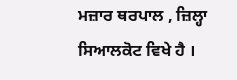ਮਜ਼ਾਰ ਥਰਪਾਲ , ਜ਼ਿਲ੍ਹਾ ਸਿਆਲਕੋਟ ਵਿਖੇ ਹੈ ।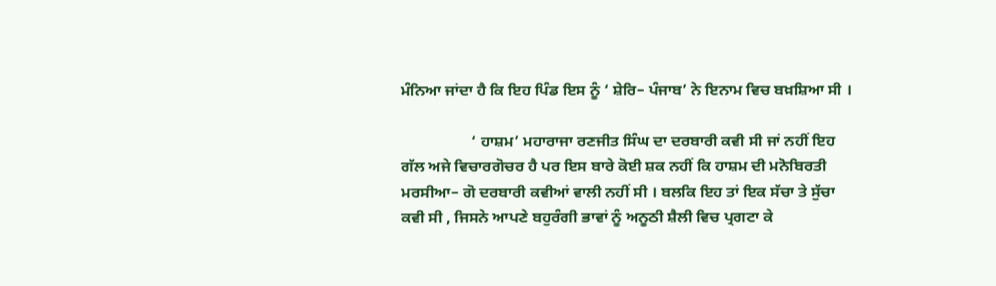ਮੰਨਿਆ ਜਾਂਦਾ ਹੈ ਕਿ ਇਹ ਪਿੰਡ ਇਸ ਨੂੰ ‘ ਸ਼ੇਰਿ– ਪੰਜਾਬ’ ਨੇ ਇਨਾਮ ਵਿਚ ਬਖ਼ਸ਼ਿਆ ਸੀ ।

                  ‘ ਹਾਸ਼ਮ’ ਮਹਾਰਾਜਾ ਰਣਜੀਤ ਸਿੰਘ ਦਾ ਦਰਬਾਰੀ ਕਵੀ ਸੀ ਜਾਂ ਨਹੀਂ ਇਹ ਗੱਲ ਅਜੇ ਵਿਚਾਰਗੋਚਰ ਹੈ ਪਰ ਇਸ ਬਾਰੇ ਕੋਈ ਸ਼ਕ ਨਹੀਂ ਕਿ ਹਾਸ਼ਮ ਦੀ ਮਨੋਬਿਰਤੀ ਮਰਸੀਆ– ਗੋ ਦਰਬਾਰੀ ਕਵੀਆਂ ਵਾਲੀ ਨਹੀਂ ਸੀ । ਬਲਕਿ ਇਹ ਤਾਂ ਇਕ ਸੱਚਾ ਤੇ ਸੁੱਚਾ ਕਵੀ ਸੀ , ਜਿਸਨੇ ਆਪਣੇ ਬਹੁਰੰਗੀ ਭਾਵਾਂ ਨੂੰ ਅਨੂਠੀ ਸ਼ੈਲੀ ਵਿਚ ਪ੍ਰਗਟਾ ਕੇ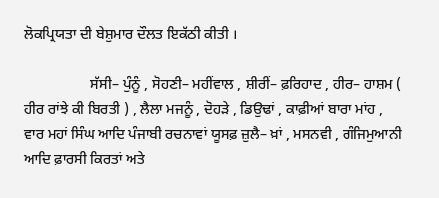ਲੋਕਪ੍ਰਿਯਤਾ ਦੀ ਬੇਸ਼ੁਮਾਰ ਦੌਲਤ ਇਕੱਠੀ ਕੀਤੀ ।

                  ਸੱਸੀ– ਪੁੰਨੂੰ , ਸੋਹਣੀ– ਮਹੀਂਵਾਲ , ਸ਼ੀਰੀਂ– ਫ਼ਰਿਹਾਦ , ਹੀਰ– ਹਾਸ਼ਮ ( ਹੀਰ ਰਾਂਝੇ ਕੀ ਬਿਰਤੀ ) , ਲੈਲਾ ਮਜਨੂੰ , ਦੋਹੜੇ , ਡਿਉਢਾਂ , ਕਾਫ਼ੀਆਂ ਬਾਰਾ ਮਾਂਹ , ਵਾਰ ਮਹਾਂ ਸਿੰਘ ਆਦਿ ਪੰਜਾਬੀ ਰਚਨਾਵਾਂ ਯੂਸਫ਼ ਜ਼ੁਲੈ– ਖ਼ਾਂ , ਮਸਨਵੀ , ਗੰਜਿਮੁਆਨੀ ਆਦਿ ਫ਼ਾਰਸੀ ਕਿਰਤਾਂ ਅਤੇ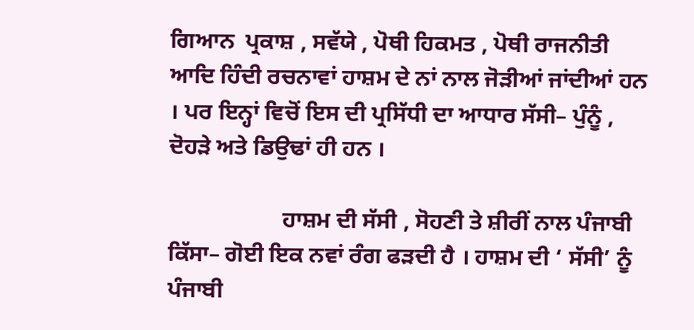ਗਿਆਨ  ਪ੍ਰਕਾਸ਼ , ਸਵੱਯੇ , ਪੋਥੀ ਹਿਕਮਤ , ਪੋਥੀ ਰਾਜਨੀਤੀ ਆਦਿ ਹਿੰਦੀ ਰਚਨਾਵਾਂ ਹਾਸ਼ਮ ਦੇ ਨਾਂ ਨਾਲ ਜੋੜੀਆਂ ਜਾਂਦੀਆਂ ਹਨ । ਪਰ ਇਨ੍ਹਾਂ ਵਿਚੋਂ ਇਸ ਦੀ ਪ੍ਰਸਿੱਧੀ ਦਾ ਆਧਾਰ ਸੱਸੀ– ਪੁੰਨੂੰ , ਦੋਹੜੇ ਅਤੇ ਡਿਉਢਾਂ ਹੀ ਹਨ ।

                    ਹਾਸ਼ਮ ਦੀ ਸੱਸੀ , ਸੋਹਣੀ ਤੇ ਸ਼ੀਰੀਂ ਨਾਲ ਪੰਜਾਬੀ ਕਿੱਸਾ– ਗੋਈ ਇਕ ਨਵਾਂ ਰੰਗ ਫੜਦੀ ਹੈ । ਹਾਸ਼ਮ ਦੀ ‘ ਸੱਸੀ’ ਨੂੰ ਪੰਜਾਬੀ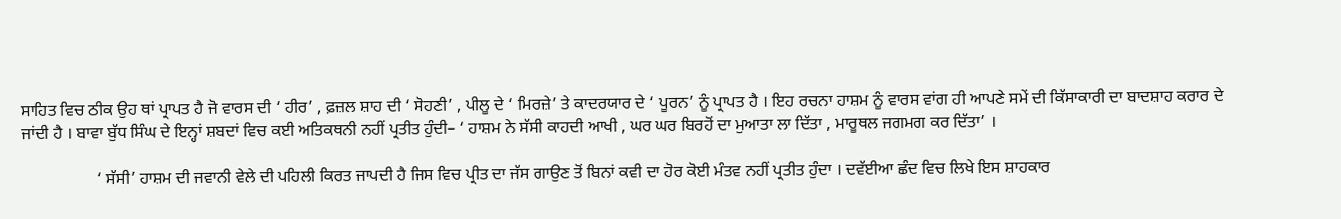ਸਾਹਿਤ ਵਿਚ ਠੀਕ ਉਹ ਥਾਂ ਪ੍ਰਾਪਤ ਹੈ ਜੋ ਵਾਰਸ ਦੀ ‘ ਹੀਰ’ , ਫ਼ਜ਼ਲ ਸ਼ਾਹ ਦੀ ‘ ਸੋਹਣੀ’ , ਪੀਲੂ ਦੇ ‘ ਮਿਰਜ਼ੇ’ ਤੇ ਕਾਦਰਯਾਰ ਦੇ ‘ ਪੂਰਨ’ ਨੂੰ ਪ੍ਰਾਪਤ ਹੈ । ਇਹ ਰਚਨਾ ਹਾਸ਼ਮ ਨੂੰ ਵਾਰਸ ਵਾਂਗ ਹੀ ਆਪਣੇ ਸਮੇਂ ਦੀ ਕਿੱਸਾਕਾਰੀ ਦਾ ਬਾਦਸ਼ਾਹ ਕਰਾਰ ਦੇ ਜਾਂਦੀ ਹੈ । ਬਾਵਾ ਬੁੱਧ ਸਿੰਘ ਦੇ ਇਨ੍ਹਾਂ ਸ਼ਬਦਾਂ ਵਿਚ ਕਈ ਅਤਿਕਥਨੀ ਨਹੀਂ ਪ੍ਰਤੀਤ ਹੁੰਦੀ– ‘ ਹਾਸ਼ਮ ਨੇ ਸੱਸੀ ਕਾਹਦੀ ਆਖੀ , ਘਰ ਘਰ ਬਿਰਹੋਂ ਦਾ ਮੁਆਤਾ ਲਾ ਦਿੱਤਾ , ਮਾਰੂਥਲ ਜਗਮਗ ਕਰ ਦਿੱਤਾ’ ।

                  ‘ ਸੱਸੀ’ ਹਾਸ਼ਮ ਦੀ ਜਵਾਨੀ ਵੇਲੇ ਦੀ ਪਹਿਲੀ ਕਿਰਤ ਜਾਪਦੀ ਹੈ ਜਿਸ ਵਿਚ ਪ੍ਰੀਤ ਦਾ ਜੱਸ ਗਾਉਣ ਤੋਂ ਬਿਨਾਂ ਕਵੀ ਦਾ ਹੋਰ ਕੋਈ ਮੰਤਵ ਨਹੀਂ ਪ੍ਰਤੀਤ ਹੁੰਦਾ । ਦਵੱਈਆ ਛੰਦ ਵਿਚ ਲਿਖੇ ਇਸ ਸ਼ਾਹਕਾਰ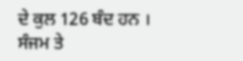ਦੇ ਕੁਲ 126 ਬੰਦ ਹਨ । ਸੰਜਮ ਤੇ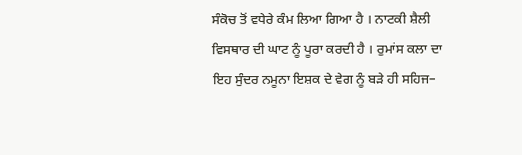ਸੰਕੋਚ ਤੋਂ ਵਧੇਰੇ ਕੰਮ ਲਿਆ ਗਿਆ ਹੈ । ਨਾਟਕੀ ਸ਼ੈਲੀ ਵਿਸਥਾਰ ਦੀ ਘਾਟ ਨੂੰ ਪੂਰਾ ਕਰਦੀ ਹੈ । ਰੁਮਾਂਸ ਕਲਾ ਦਾ ਇਹ ਸੁੰਦਰ ਨਮੂਨਾ ਇਸ਼ਕ ਦੇ ਵੇਗ ਨੂੰ ਬੜੇ ਹੀ ਸਹਿਜ–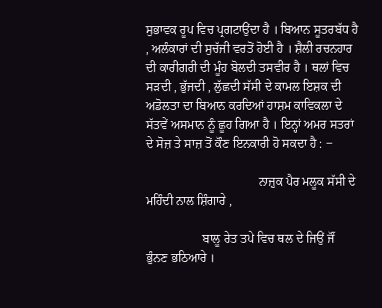ਸੁਭਾਵਕ ਰੂਪ ਵਿਚ ਪ੍ਰਗਟਾਉਂਦਾ ਹੈ । ਬਿਆਨ ਸੂਤਰਬੱਧ ਹੈ , ਅਲੰਕਾਰਾਂ ਦੀ ਸੁਚੱਜੀ ਵਰਤੋਂ ਹੋਈ ਹੈ । ਸ਼ੈਲੀ ਰਚਨਹਾਰ ਦੀ ਕਾਰੀਗਰੀ ਦੀ ਮੂੰਹ ਬੋਲਦੀ ਤਸਵੀਰ ਹੈ । ਥਲਾਂ ਵਿਚ ਸੜਦੀ , ਭੁੱਜਦੀ , ਲੁੱਛਦੀ ਸੱਸੀ ਦੇ ਕਾਮਲ ਇਸ਼ਕ ਦੀ ਅਡੋਲਤਾ ਦਾ ਬਿਆਨ ਕਰਦਿਆਂ ਹਾਸ਼ਮ ਕਾਵਿਕਲਾ ਦੇ ਸੱਤਵੇਂ ਅਸਮਾਨ ਨੂੰ ਛੂਹ ਗਿਆ ਹੈ । ਇਨ੍ਹਾਂ ਅਮਰ ਸਤਰਾਂ ਦੇ ਸੋਜ਼ ਤੇ ਸਾਜ਼ ਤੋਂ ਕੌਣ ਇਨਕਾਰੀ ਹੋ ਸਕਦਾ ਹੈ : ‒

                                    ਨਾਜ਼ੁਕ ਪੈਰ ਮਲੂਕ ਸੱਸੀ ਦੇ ਮਹਿੰਦੀ ਨਾਲ ਸ਼ਿੰਗਾਰੇ ,

                  ਬਾਲੂ ਰੇਤ ਤਪੇ ਵਿਚ ਥਲ ਦੇ ਜਿਉਂ ਜੌਂ ਭੁੰਨਣ ਭਠਿਆਰੇ ।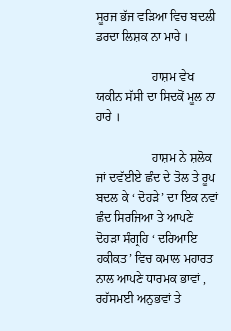ਸੂਰਜ ਭੱਜ ਵੜਿਆ ਵਿਚ ਬਦਲੀ ਡਰਦਾ ਲਿਸ਼ਕ ਨਾ ਮਾਰੇ ।

                  ਹਾਸ਼ਮ ਵੇਖ ਯਕੀਨ ਸੱਸੀ ਦਾ ਸਿਦਕੋਂ ਮੂਲ ਨਾ ਹਾਰੇ ।

                  ਹਾਸ਼ਮ ਨੇ ਸ਼ਲੋਕ ਜਾਂ ਦਵੱਈਏ ਛੰਦ ਦੇ ਤੋਲ ਤੇ ਰੂਪ ਬਦਲ ਕੇ ‘ ਦੋਹੜੇ’ ਦਾ ਇਕ ਨਵਾਂ ਛੰਦ ਸਿਰਜਿਆ ਤੇ ਆਪਣੇ ਦੋਹੜਾ ਸੰਗ੍ਰਹਿ ‘ ਦਰਿਆਇ ਹਕੀਕਤ’ ਵਿਚ ਕਮਾਲ ਮਹਾਰਤ ਨਾਲ ਆਪਣੇ ਧਾਰਮਕ ਭਾਵਾਂ , ਰਹੱਸਮਈ ਅਨੁਭਵਾਂ ਤੇ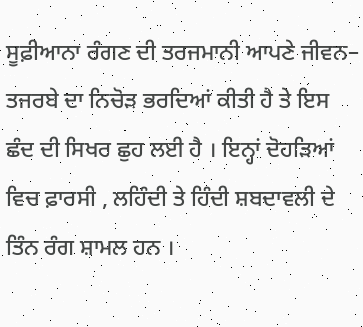ਸੂਫ਼ੀਆਨਾ ਰੰਗਣ ਦੀ ਤਰਜਮਾਨੀ ਆਪਣੇ ਜੀਵਨ– ਤਜਰਬੇ ਦਾ ਨਿਚੋੜ ਭਰਦਿਆਂ ਕੀਤੀ ਹੈ ਤੇ ਇਸ ਛੰਦ ਦੀ ਸਿਖਰ ਛੁਹ ਲਈ ਹੈ । ਇਨ੍ਹਾਂ ਦੋਹੜਿਆਂ ਵਿਚ ਫ਼ਾਰਸੀ , ਲਹਿੰਦੀ ਤੇ ਹਿੰਦੀ ਸ਼ਬਦਾਵਲੀ ਦੇ ਤਿੰਨ ਰੰਗ ਸ਼ਾਮਲ ਹਨ ।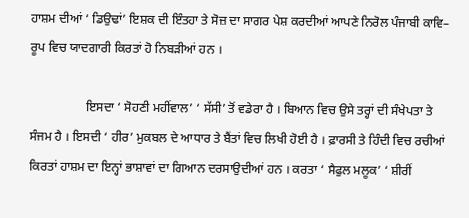ਹਾਸ਼ਮ ਦੀਆਂ ‘ ਡਿਉਢਾਂ’ ਇਸ਼ਕ ਦੀ ਇੰਤਹਾ ਤੇ ਸੋਜ਼ ਦਾ ਸਾਗਰ ਪੇਸ਼ ਕਰਦੀਆਂ ਆਪਣੇ ਨਿਰੋਲ ਪੰਜਾਬੀ ਕਾਵਿ– ਰੂਪ ਵਿਚ ਯਾਦਗਾਰੀ ਕਿਰਤਾਂ ਹੋ ਨਿਬੜੀਆਂ ਹਨ ।

                  ਇਸਦਾ ‘ ਸੋਹਣੀ ਮਹੀਂਵਾਲ’ ‘ ਸੱਸੀ’ ਤੋਂ ਵਡੇਰਾ ਹੈ । ਬਿਆਨ ਵਿਚ ਉਸੇ ਤਰ੍ਹਾਂ ਦੀ ਸੰਖੇਪਤਾ ਤੇ ਸੰਜਮ ਹੈ । ਇਸਦੀ ‘ ਹੀਰ’ ਮੁਕਬਲ ਦੇ ਆਧਾਰ ਤੇ ਬੈਂਤਾਂ ਵਿਚ ਲਿਖੀ ਹੋਈ ਹੈ । ਫ਼ਾਰਸੀ ਤੇ ਹਿੰਦੀ ਵਿਚ ਰਚੀਆਂ ਕਿਰਤਾਂ ਹਾਸ਼ਮ ਦਾ ਇਨ੍ਹਾਂ ਭਾਸ਼ਾਵਾਂ ਦਾ ਗਿਆਨ ਦਰਸਾਉਦੀਆਂ ਹਨ । ਕਰਤਾ ‘ ਸੈਫੁਲ ਮਲੂਕ’ ‘ ਸ਼ੀਰੀਂ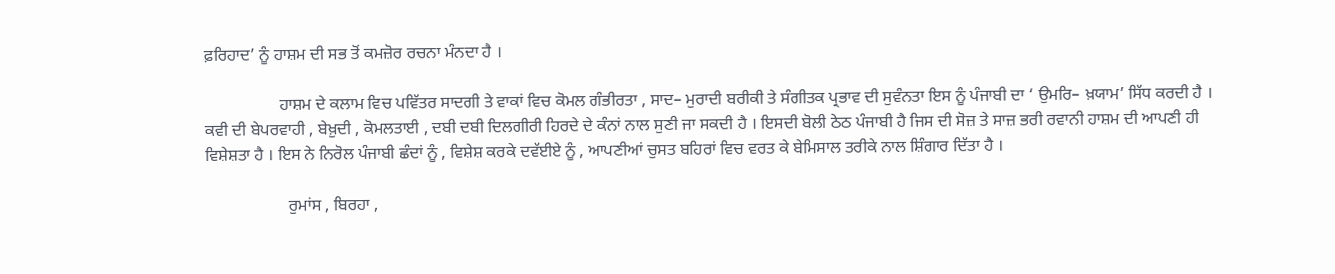ਫ਼ਰਿਹਾਦ’ ਨੂੰ ਹਾਸ਼ਮ ਦੀ ਸਭ ਤੋਂ ਕਮਜ਼ੋਰ ਰਚਨਾ ਮੰਨਦਾ ਹੈ ।

                  ਹਾਸ਼ਮ ਦੇ ਕਲਾਮ ਵਿਚ ਪਵਿੱਤਰ ਸਾਦਗੀ ਤੇ ਵਾਕਾਂ ਵਿਚ ਕੋਮਲ ਗੰਭੀਰਤਾ , ਸਾਦ– ਮੁਰਾਦੀ ਬਰੀਕੀ ਤੇ ਸੰਗੀਤਕ ਪ੍ਰਭਾਵ ਦੀ ਸੁਵੰਨਤਾ ਇਸ ਨੂੰ ਪੰਜਾਬੀ ਦਾ ‘ ਉਮਰਿ– ਖ਼ਯਾਮ’ ਸਿੱਧ ਕਰਦੀ ਹੈ । ਕਵੀ ਦੀ ਬੇਪਰਵਾਹੀ , ਬੇਖ਼ੁਦੀ , ਕੋਮਲਤਾਈ , ਦਬੀ ਦਬੀ ਦਿਲਗੀਰੀ ਹਿਰਦੇ ਦੇ ਕੰਨਾਂ ਨਾਲ ਸੁਣੀ ਜਾ ਸਕਦੀ ਹੈ । ਇਸਦੀ ਬੋਲੀ ਠੇਠ ਪੰਜਾਬੀ ਹੈ ਜਿਸ ਦੀ ਸੋਜ਼ ਤੇ ਸਾਜ਼ ਭਰੀ ਰਵਾਨੀ ਹਾਸ਼ਮ ਦੀ ਆਪਣੀ ਹੀ ਵਿਸ਼ੇਸ਼ਤਾ ਹੈ । ਇਸ ਨੇ ਨਿਰੋਲ ਪੰਜਾਬੀ ਛੰਦਾਂ ਨੂੰ , ਵਿਸ਼ੇਸ਼ ਕਰਕੇ ਦਵੱਈਏ ਨੂੰ , ਆਪਣੀਆਂ ਚੁਸਤ ਬਹਿਰਾਂ ਵਿਚ ਵਰਤ ਕੇ ਬੇਮਿਸਾਲ ਤਰੀਕੇ ਨਾਲ ਸ਼ਿੰਗਾਰ ਦਿੱਤਾ ਹੈ ।

                    ਰੁਮਾਂਸ , ਬਿਰਹਾ ,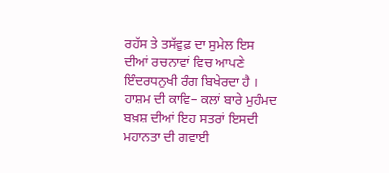ਰਹੱਸ ਤੇ ਤਸੱਵੁਫ਼ ਦਾ ਸੁਮੇਲ ਇਸ ਦੀਆਂ ਰਚਨਾਵਾਂ ਵਿਚ ਆਪਣੇ ਇੰਦਰਧਨੁਖੀ ਰੰਗ ਬਿਖੇਰਦਾ ਹੈ । ਹਾਸ਼ਮ ਦੀ ਕਾਵਿ– ਕਲਾਂ ਬਾਰੇ ਮੁਹੰਮਦ ਬਖ਼ਸ਼ ਦੀਆਂ ਇਹ ਸਤਰਾਂ ਇਸਦੀ ਮਹਾਨਤਾ ਦੀ ਗਵਾਈ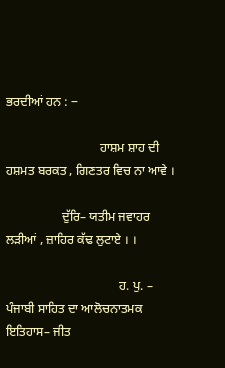ਭਰਦੀਆਂ ਹਨ : ‒

                              ਹਾਸ਼ਮ ਸ਼ਾਹ ਦੀ ਹਸ਼ਮਤ ਬਰਕਤ , ਗਿਣਤਰ ਵਿਚ ਨਾ ਆਵੇ ।

                  ਦੁੱਰਿ– ਯਤੀਮ ਜਵਾਹਰ ਲੜੀਆਂ , ਜ਼ਾਹਿਰ ਕੱਢ ਲੁਟਾਏ । ।

                                    ਹ. ਪੁ. – ਪੰਜਾਬੀ ਸਾਹਿਤ ਦਾ ਆਲੋਚਨਾਤਮਕ ਇਤਿਹਾਸ– ਜੀਤ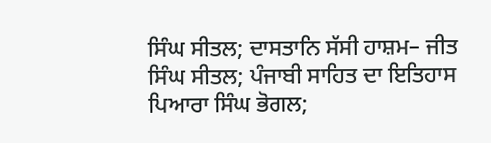ਸਿੰਘ ਸੀਤਲ; ਦਾਸਤਾਨਿ ਸੱਸੀ ਹਾਸ਼ਮ– ਜੀਤ ਸਿੰਘ ਸੀਤਲ; ਪੰਜਾਬੀ ਸਾਹਿਤ ਦਾ ਇਤਿਹਾਸ ਪਿਆਰਾ ਸਿੰਘ ਭੋਗਲ;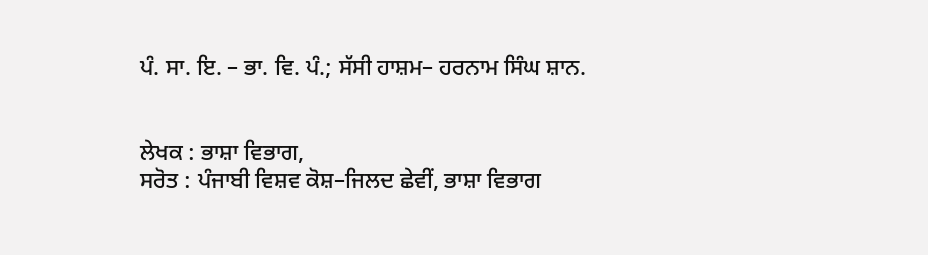ਪੰ. ਸਾ. ਇ. – ਭਾ. ਵਿ. ਪੰ.; ਸੱਸੀ ਹਾਸ਼ਮ– ਹਰਨਾਮ ਸਿੰਘ ਸ਼ਾਨ.


ਲੇਖਕ : ਭਾਸ਼ਾ ਵਿਭਾਗ,
ਸਰੋਤ : ਪੰਜਾਬੀ ਵਿਸ਼ਵ ਕੋਸ਼–ਜਿਲਦ ਛੇਵੀਂ, ਭਾਸ਼ਾ ਵਿਭਾਗ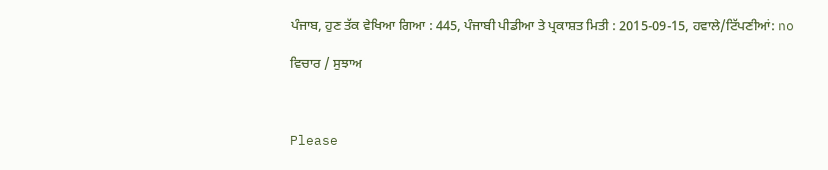ਪੰਜਾਬ, ਹੁਣ ਤੱਕ ਵੇਖਿਆ ਗਿਆ : 445, ਪੰਜਾਬੀ ਪੀਡੀਆ ਤੇ ਪ੍ਰਕਾਸ਼ਤ ਮਿਤੀ : 2015-09-15, ਹਵਾਲੇ/ਟਿੱਪਣੀਆਂ: no

ਵਿਚਾਰ / ਸੁਝਾਅ



Please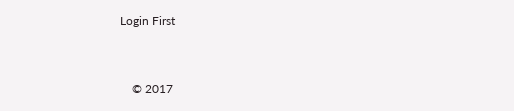Login First


    © 2017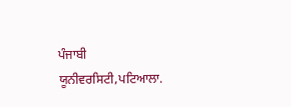ਪੰਜਾਬੀ ਯੂਨੀਵਰਸਿਟੀ,ਪਟਿਆਲਾ.